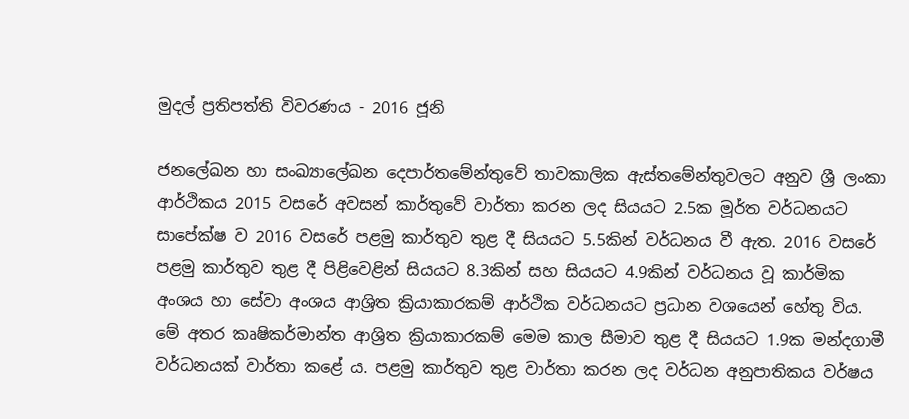මුදල් ප්‍රතිපත්ති විවරණය - 2016 ජූනි

ජනලේඛන හා සංඛ්‍යාලේඛන දෙපාර්තමේන්තුවේ තාවකාලික ඇස්තමේන්තුවලට අනුව ශ්‍රී ලංකා ආර්ථිකය 2015 වසරේ අවසන් කාර්තුවේ වාර්තා කරන ලද සියයට 2.5ක මූර්ත වර්ධනයට සාපේක්ෂ ව 2016 වසරේ පළමු කාර්තුව තුළ දී සියයට 5.5කින් වර්ධනය වී ඇත. 2016 වසරේ පළමු කාර්තුව තුළ දී පිළිවෙළින් සියයට 8.3කින් සහ සියයට 4.9කින් වර්ධනය වූ කාර්මික අංශය හා සේවා අංශය ආශ්‍රිත ක්‍රියාකාරකම් ආර්ථික වර්ධනයට ප්‍රධාන වශයෙන් හේතු විය. මේ අතර කෘෂිකර්මාන්ත ආශ්‍රිත ක්‍රියාකාරකම් මෙම කාල සීමාව තුළ දී සියයට 1.9ක මන්දගාමී වර්ධනයක් වාර්තා කළේ ය. පළමු කාර්තුව තුළ වාර්තා කරන ලද වර්ධන අනුපාතිකය වර්ෂය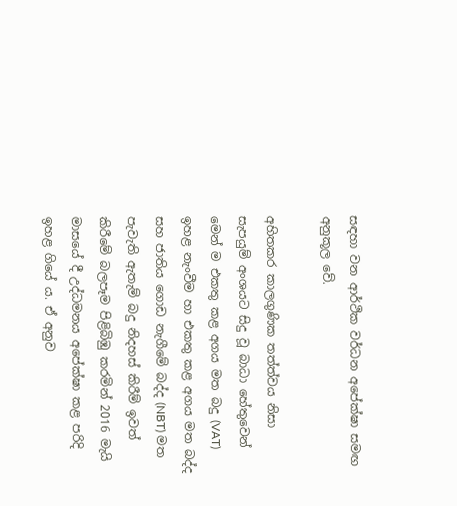සඳහා වන ආර්ථික වර්ධන අපේක්ෂා සමඟ අනුකූල වේ.

අහිතකර කාලගුණික තත්ත්වය නිසා සැපයුම් අංශයට සිදු වූ බාධා හේතුවෙන් මෙන් ම එකතු කළ අගය මත බදු (VAT) ඉහළ නැංවීම හා එකතු කළ අගය මත බද්ද සහ ජාතිය ගොඩ නැගීමේ බද්ද (NBT) මත පැවැති ඇතැම් බදු නිදහස් කිරීම් ඉවත් කිරීමේ බලපෑම පිළිබිඹු කරමින් 2016 මැයි මාසයේ දී උද්ධමනය අපේක්ෂා කළ පරිදි ඉහළ ගියේ ය. ඒ අනුව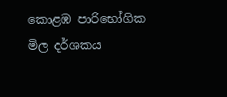කොළඹ පාරිභෝගික මිල දර්ශකය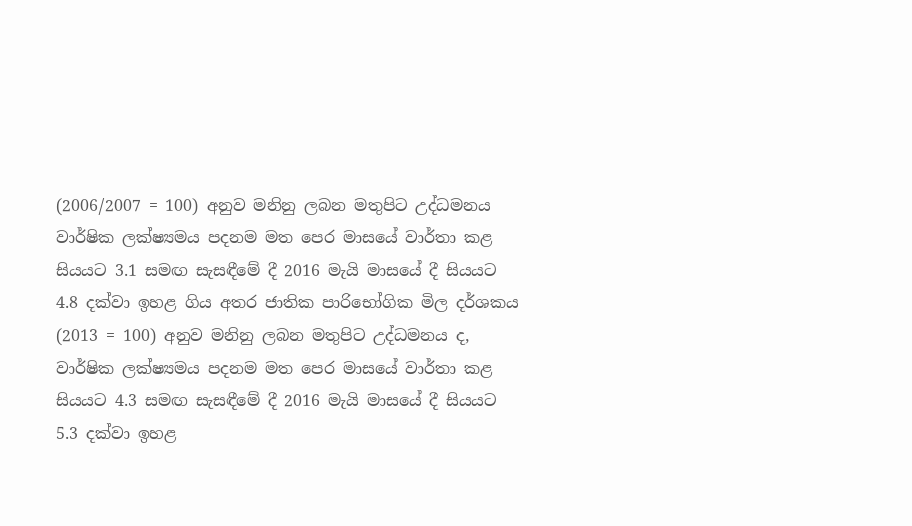(2006/2007 = 100) අනුව මනිනු ලබන මතුපිට උද්ධමනය වාර්ෂික ලක්ෂ්‍යමය පදනම මත පෙර මාසයේ වාර්තා කළ සියයට 3.1 සමඟ සැසඳීමේ දී 2016 මැයි මාසයේ දී සියයට 4.8 දක්වා ඉහළ ගිය අතර ජාතික පාරිභෝගික මිල දර්ශකය (2013 = 100) අනුව මනිනු ලබන මතුපිට උද්ධමනය ද, වාර්ෂික ලක්ෂ්‍යමය පදනම මත පෙර මාසයේ වාර්තා කළ සියයට 4.3 සමඟ සැසඳීමේ දී 2016 මැයි මාසයේ දී සියයට 5.3 දක්වා ඉහළ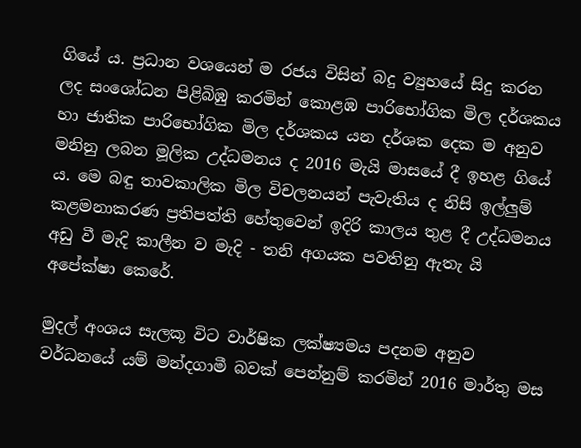ගියේ ය. ප්‍රධාන වශයෙන් ම රජය විසින් බදු ව්‍යුහයේ සිදු කරන ලද සංශෝධන පිළිබිඹු කරමින් කොළඹ පාරිභෝගික මිල දර්ශකය හා ජාතික පාරිභෝගික මිල දර්ශකය යන දර්ශක දෙක ම අනුව මනිනු ලබන මූලික උද්ධමනය ද 2016 මැයි මාසයේ දී ඉහළ ගියේ ය. මෙ බඳු තාවකාලික මිල විචලනයන් පැවැතිය ද නිසි ඉල්ලුම් කළමනාකරණ ප්‍රතිපත්ති හේතුවෙන් ඉදිරි කාලය තුළ දී උද්ධමනය අඩු වී මැදි කාලීන ව මැදි - තනි අගයක පවතිනු ඇතැ යි අපේක්ෂා කෙරේ.

මුදල් අංශය සැලකූ විට වාර්ෂික ලක්ෂ්‍යමය පදනම අනුව වර්ධනයේ යම් මන්දගාමී බවක් පෙන්නුම් කරමින් 2016 මාර්තු මස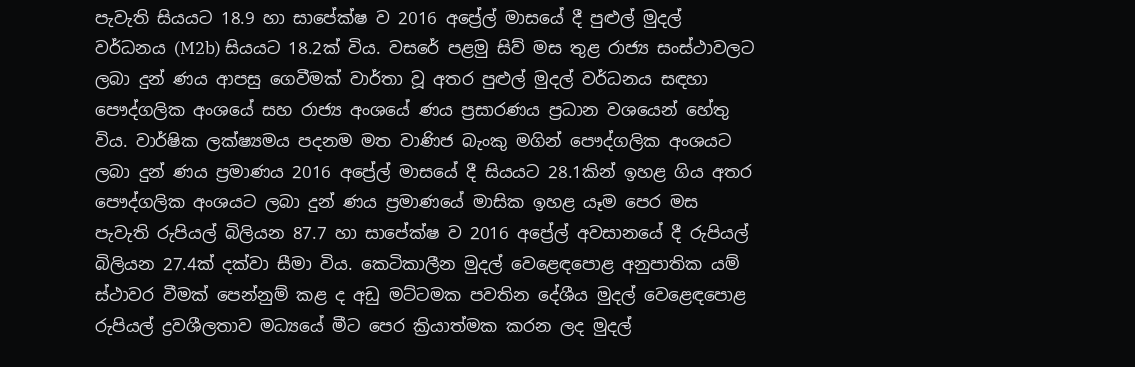පැවැති සියයට 18.9 හා සාපේක්ෂ ව 2016 අප්‍රේල් මාසයේ දී පුළුල් මුදල් වර්ධනය (M2b) සියයට 18.2ක් විය. වසරේ පළමු සිව් මස තුළ රාජ්‍ය සංස්ථාවලට ලබා දුන් ණය ආපසු ගෙවීමක් වාර්තා වූ අතර පුළුල් මුදල් වර්ධනය සඳහා පෞද්ගලික අංශයේ සහ රාජ්‍ය අංශයේ ණය ප්‍රසාරණය ප්‍රධාන වශයෙන් හේතු විය. වාර්ෂික ලක්ෂ්‍යමය පදනම මත වාණිජ බැංකු මගින් පෞද්ගලික අංශයට ලබා දුන් ණය ප්‍රම‍ාණය 2016 අප්‍රේල් මාසයේ දී සියයට 28.1කින් ඉහළ ගිය අතර පෞද්ගලික අංශයට ලබා දුන් ණය ප්‍රමාණයේ මාසික ඉහළ යෑම පෙර මස පැවැති රුපියල් බිලියන 87.7 හා සාපේක්ෂ ව 2016 අප්‍රේල් අවසා‍නයේ දී රුපියල් බිලියන 27.4ක් දක්වා සීමා විය. කෙටිකාලීන මුදල් වෙළෙඳපොළ අනුපාතික යම් ස්ථාවර වීමක් පෙන්නුම් කළ ද අඩු මට්ටමක පවතින දේශීය මුදල් වෙළෙඳපොළ රුපියල් ද්‍රවශීලතාව මධ්‍යයේ මීට පෙර ක්‍රියාත්මක කරන ලද මුදල්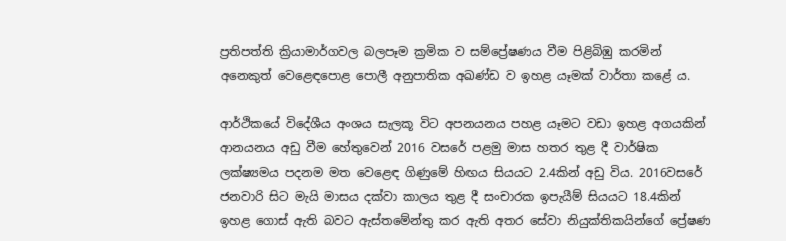ප්‍රතිපත්ති ක්‍රියාමාර්ගවල බලපෑම ක්‍රමික ව සම්ප්‍රේෂණය වීම පිළිබිඹු කරමින් අනෙකුත් වෙළෙඳපොළ පොලී අනුපාතික අඛණ්ඩ ව ඉහළ යෑමක් වාර්තා කළේ ය.

ආර්ථිකයේ විදේශීය අංශය සැලකූ විට අපනයනය පහළ යෑමට වඩා ඉහළ අගයකින් ආනයනය අඩු වීම හේතුවෙන් 2016 වසරේ පළමු මාස හතර තුළ දී වාර්ෂික ලක්ෂ්‍යමය පදනම මත වෙළෙඳ ගිණුමේ හිඟය සියයට 2.4කින් අඩු විය. 2016වසරේ ජනවාරි සිට මැයි මාසය දක්වා කාලය තුළ දී සංචාරක ඉපැයීම් සියයට 18.4කින් ඉහළ ගොස් ඇති බවට ඇස්තමේන්තු කර ඇති අතර සේවා නියුක්තිකයින්ගේ ප්‍රේෂණ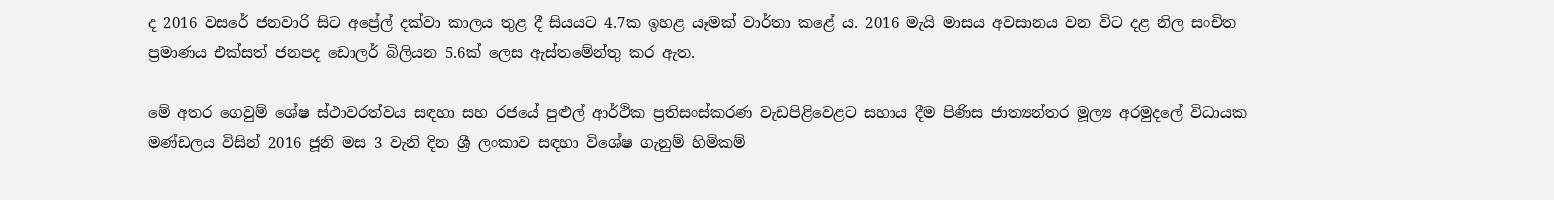ද 2016 වසරේ ජනවාරි සිට අප්‍රේල් දක්වා කාලය තුළ දී සියයට 4.7ක ඉහළ යෑමක් වාර්තා කළේ ය. 2016 මැයි මාසය අවසානය වන විට දළ නිල සංචිත ප්‍රමාණය එක්සත් ජනපද ඩොලර් බිලියන 5.6ක් ලෙස ඇස්තමේන්තු කර ඇත.

මේ අතර ගෙවුම් ශේෂ ස්ථාවරත්වය සඳහා සහ රජයේ පුළුල් ආර්ථික ප්‍රතිසංස්කරණ වැඩපිළිවෙළට සහාය දීම පිණිස ජාත්‍යන්තර මූල්‍ය අරමුදලේ විධායක මණ්ඩලය විසින් 2016 ජූනි මස 3 වැනි දින ශ්‍රී ලංකාව සඳහා විශේෂ ගැනුම් හිමිකම්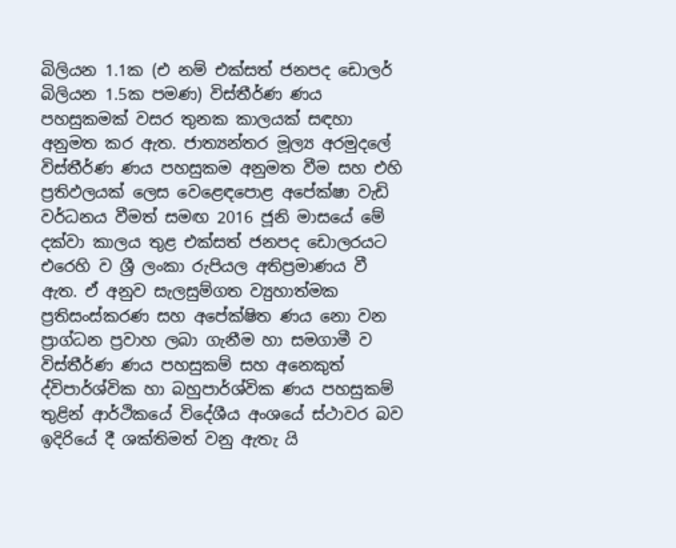බිලියන 1.1ක (එ නම් එක්සත් ජනපද ඩොලර් බිලියන 1.5ක පමණ) විස්තීර්ණ ණය පහසුකමක් වසර තුනක කාලයක් සඳහා අනුමත කර ඇත. ජාත්‍යන්තර මූල්‍ය අරමුදලේ විස්තීර්ණ ණය පහසුකම අනුමත වීම සහ එහි ප්‍රතිඵලයක් ලෙස වෙළෙඳපොළ අපේක්ෂා වැඩි වර්ධනය වීමත් සමඟ 2016 ජූනි මාසයේ මේ දක්වා කාලය තුළ එක්සත් ජනපද ඩොලරයට එරෙහි ව ශ්‍රී ලංකා රුපියල අතිප්‍රම‍ාණය වී ඇත. ඒ අනුව සැලසුම්ගත ව්‍යුහාත්මක ප්‍රතිසංස්කරණ සහ අපේක්ෂිත ණය නො වන ප්‍රාග්ධන ප්‍රවාහ ලබා ගැනීම හා සමගාමී ව විස්තීර්ණ ණය පහසුකම් සහ අනෙකුත් ද්විපාර්ශ්වික හා බහුපාර්ශ්වික ණය පහසුකම් තුළින් ආර්ථිකයේ විදේශීය අංශයේ ස්ථාවර බව ඉදිරියේ දී ශක්තිමත් වනු ඇතැ යි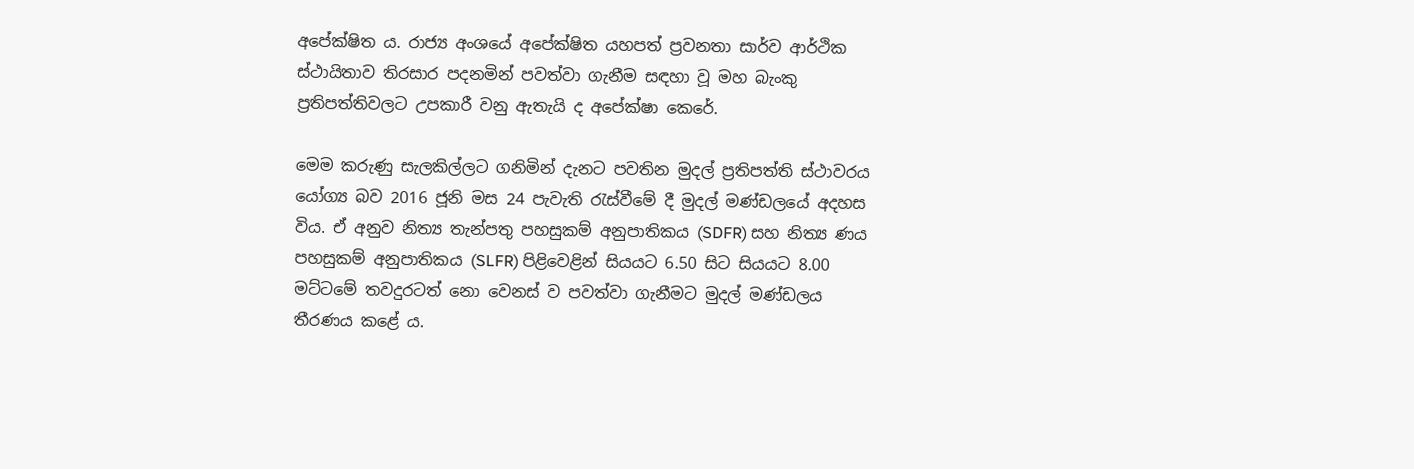අපේක්ෂිත ය. රාජ්‍ය අංශයේ අපේක්ෂිත යහපත් ප්‍රවනතා සාර්ව ආර්ථික ස්ථායිතාව තිරසාර පදනමින් පවත්වා ගැනීම සඳහා වූ මහ බැංකු ප්‍රතිපත්තිවලට උපකාරී වනු ඇතැයි ද අපේක්ෂා කෙරේ.

මෙම කරුණු සැලකිල්ලට ගනිමින් දැනට පවතින මුදල් ප්‍රතිපත්ති ස්ථාවරය යෝග්‍ය බව 2016 ජූනි මස 24 පැවැති රැස්වීමේ දී මුදල් මණ්ඩලයේ අදහස විය. ඒ අනුව නිත්‍ය තැන්පතු පහසුකම් අනුපාතිකය (SDFR) සහ නිත්‍ය ණය පහසුකම් අනුපාතිකය (SLFR) පිළිවෙළින් සියයට 6.50 සිට සියයට 8.00 මට්ටමේ තවදුරටත් නො වෙනස් ව පවත්වා ගැනීමට මුදල් මණ්ඩලය තීරණය කළේ ය.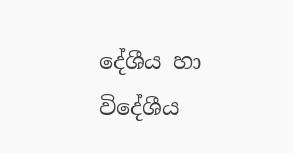දේශීය හා විදේශීය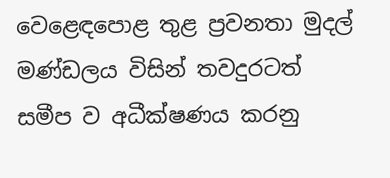වෙළෙඳපොළ තුළ ප්‍රවනතා මුදල් මණ්ඩලය විසින් තවදුරටත් සමීප ව අධීක්ෂණය කරනු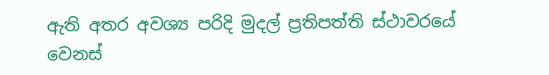ඇති අතර අවශ්‍ය පරිදි මුදල් ප්‍රතිපත්ති ස්ථාවරයේ වෙනස්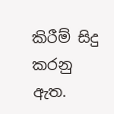කිරීම් සිදු කරනු ඇත.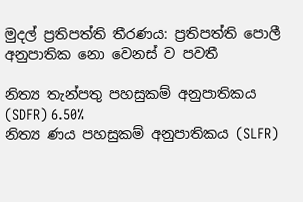මුදල් ප්‍රතිපත්ති තීරණය: ප්‍රතිපත්ති පොලී අනුපාතික නො වෙනස් ව පවතී

නිත්‍ය තැන්පතු පහසුකම් අනුපාතිකය (SDFR) 6.50%
නිත්‍ය ණය පහසුකම් අනුපාතිකය (SLFR)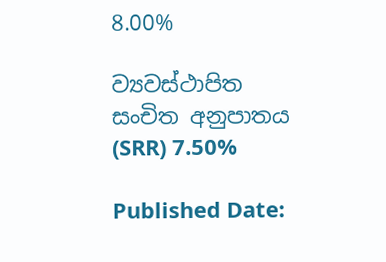8.00%

ව්‍යවස්ථාපිත සංචිත අනුපාතය (SRR) 7.50%

Published Date: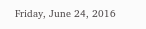Friday, June 24, 2016